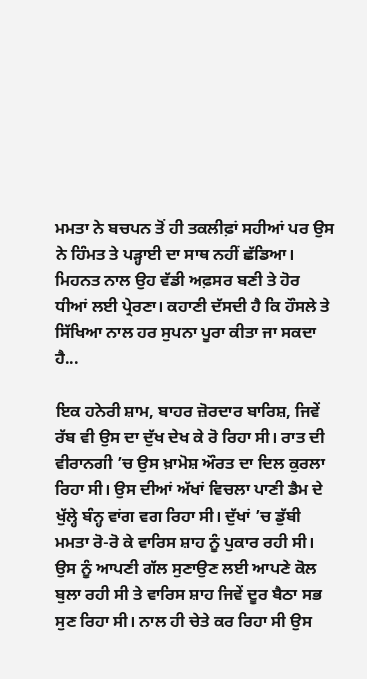ਮਮਤਾ ਨੇ ਬਚਪਨ ਤੋਂ ਹੀ ਤਕਲੀਫ਼ਾਂ ਸਹੀਆਂ ਪਰ ਉਸ ਨੇ ਹਿੰਮਤ ਤੇ ਪੜ੍ਹਾਈ ਦਾ ਸਾਥ ਨਹੀਂ ਛੱਡਿਆ। ਮਿਹਨਤ ਨਾਲ ਉਹ ਵੱਡੀ ਅਫ਼ਸਰ ਬਣੀ ਤੇ ਹੋਰ ਧੀਆਂ ਲਈ ਪ੍ਰੇਰਣਾ। ਕਹਾਣੀ ਦੱਸਦੀ ਹੈ ਕਿ ਹੌਸਲੇ ਤੇ ਸਿੱਖਿਆ ਨਾਲ ਹਰ ਸੁਪਨਾ ਪੂਰਾ ਕੀਤਾ ਜਾ ਸਕਦਾ ਹੈ...

ਇਕ ਹਨੇਰੀ ਸ਼ਾਮ, ਬਾਹਰ ਜ਼ੋਰਦਾਰ ਬਾਰਿਸ਼, ਜਿਵੇਂ ਰੱਬ ਵੀ ਉਸ ਦਾ ਦੁੱਖ ਦੇਖ ਕੇ ਰੋ ਰਿਹਾ ਸੀ। ਰਾਤ ਦੀ ਵੀਰਾਨਗੀ ’ਚ ਉਸ ਖ਼ਾਮੋਸ਼ ਔਰਤ ਦਾ ਦਿਲ ਕੁਰਲਾ ਰਿਹਾ ਸੀ। ਉਸ ਦੀਆਂ ਅੱਖਾਂ ਵਿਚਲਾ ਪਾਣੀ ਡੈਮ ਦੇ ਖੁੱਲ੍ਹੇ ਬੰਨ੍ਹ ਵਾਂਗ ਵਗ ਰਿਹਾ ਸੀ। ਦੁੱਖਾਂ ’ਚ ਡੁੱਬੀ ਮਮਤਾ ਰੋ-ਰੋ ਕੇ ਵਾਰਿਸ ਸ਼ਾਹ ਨੂੰ ਪੁਕਾਰ ਰਹੀ ਸੀ। ਉਸ ਨੂੰ ਆਪਣੀ ਗੱਲ ਸੁਣਾਉਣ ਲਈ ਆਪਣੇ ਕੋਲ ਬੁਲਾ ਰਹੀ ਸੀ ਤੇ ਵਾਰਿਸ ਸ਼ਾਹ ਜਿਵੇਂ ਦੂਰ ਬੈਠਾ ਸਭ ਸੁਣ ਰਿਹਾ ਸੀ। ਨਾਲ ਹੀ ਚੇਤੇ ਕਰ ਰਿਹਾ ਸੀ ਉਸ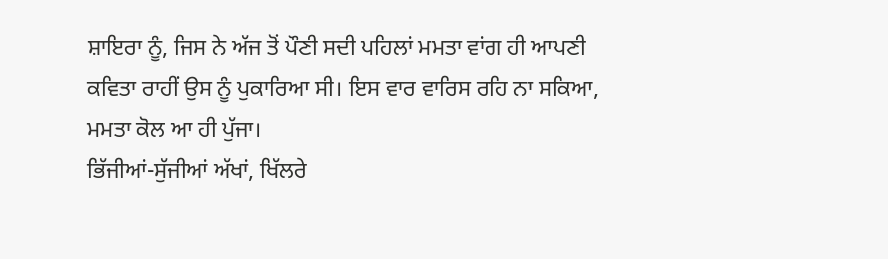ਸ਼ਾਇਰਾ ਨੂੰ, ਜਿਸ ਨੇ ਅੱਜ ਤੋਂ ਪੌਣੀ ਸਦੀ ਪਹਿਲਾਂ ਮਮਤਾ ਵਾਂਗ ਹੀ ਆਪਣੀ ਕਵਿਤਾ ਰਾਹੀਂ ਉਸ ਨੂੰ ਪੁਕਾਰਿਆ ਸੀ। ਇਸ ਵਾਰ ਵਾਰਿਸ ਰਹਿ ਨਾ ਸਕਿਆ, ਮਮਤਾ ਕੋਲ ਆ ਹੀ ਪੁੱਜਾ।
ਭਿੱਜੀਆਂ-ਸੁੱਜੀਆਂ ਅੱਖਾਂ, ਖਿੱਲਰੇ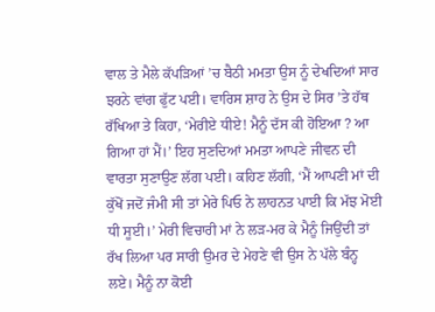ਵਾਲ ਤੇ ਮੈਲੇ ਕੱਪੜਿਆਂ ’ਚ ਬੈਠੀ ਮਮਤਾ ਉਸ ਨੂੰ ਦੇਖਦਿਆਂ ਸਾਰ ਝਰਨੇ ਵਾਂਗ ਫੁੱਟ ਪਈ। ਵਾਰਿਸ ਸ਼ਾਹ ਨੇ ਉਸ ਦੇ ਸਿਰ ’ਤੇ ਹੱਥ ਰੱਖਿਆ ਤੇ ਕਿਹਾ, ‘ਮੇਰੀਏ ਧੀਏ! ਮੈਨੂੰ ਦੱਸ ਕੀ ਹੋਇਆ ? ਆ ਗਿਆ ਹਾਂ ਮੈਂ।’ ਇਹ ਸੁਣਦਿਆਂ ਮਮਤਾ ਆਪਣੇ ਜੀਵਨ ਦੀ ਵਾਰਤਾ ਸੁਣਾਉਣ ਲੱਗ ਪਈ। ਕਹਿਣ ਲੱਗੀ, ‘ਮੈਂ ਆਪਣੀ ਮਾਂ ਦੀ ਕੁੱਖੋਂ ਜਦੋਂ ਜੰਮੀ ਸੀ ਤਾਂ ਮੇਰੇ ਪਿਓ ਨੇ ਲਾਹਨਤ ਪਾਈ ਕਿ ਮੱਝ ਮੋਈ ਧੀ ਸੂਈ।’ ਮੇਰੀ ਵਿਚਾਰੀ ਮਾਂ ਨੇ ਲੜ-ਮਰ ਕੇ ਮੈਨੂੰ ਜਿਉਂਦੀ ਤਾਂ ਰੱਖ ਲਿਆ ਪਰ ਸਾਰੀ ਉਮਰ ਦੇ ਮੇਹਣੇ ਵੀ ਉਸ ਨੇ ਪੱਲੇ ਬੰਨ੍ਹ ਲਏ। ਮੈਨੂੰ ਨਾ ਕੋਈ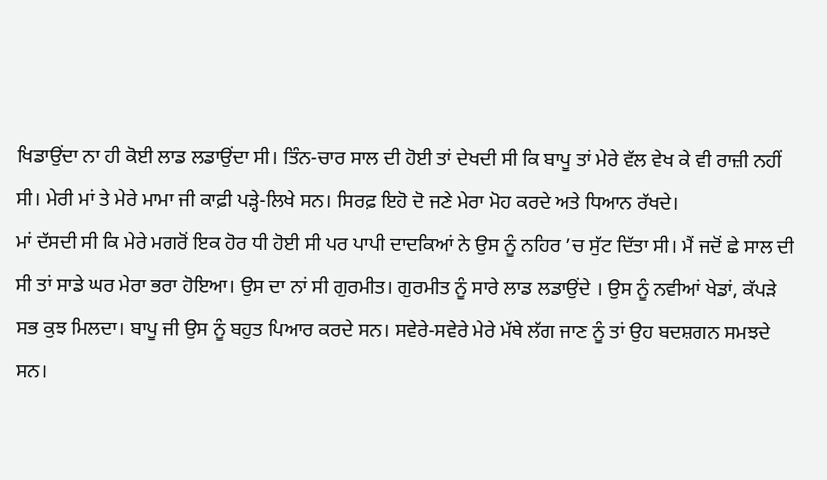ਖਿਡਾਉਂਦਾ ਨਾ ਹੀ ਕੋਈ ਲਾਡ ਲਡਾਉਂਦਾ ਸੀ। ਤਿੰਨ-ਚਾਰ ਸਾਲ ਦੀ ਹੋਈ ਤਾਂ ਦੇਖਦੀ ਸੀ ਕਿ ਬਾਪੂ ਤਾਂ ਮੇਰੇ ਵੱਲ ਵੇਖ ਕੇ ਵੀ ਰਾਜ਼ੀ ਨਹੀਂ ਸੀ। ਮੇਰੀ ਮਾਂ ਤੇ ਮੇਰੇ ਮਾਮਾ ਜੀ ਕਾਫ਼ੀ ਪੜ੍ਹੇ-ਲਿਖੇ ਸਨ। ਸਿਰਫ਼ ਇਹੋ ਦੋ ਜਣੇ ਮੇਰਾ ਮੋਹ ਕਰਦੇ ਅਤੇ ਧਿਆਨ ਰੱਖਦੇ।
ਮਾਂ ਦੱਸਦੀ ਸੀ ਕਿ ਮੇਰੇ ਮਗਰੋਂ ਇਕ ਹੋਰ ਧੀ ਹੋਈ ਸੀ ਪਰ ਪਾਪੀ ਦਾਦਕਿਆਂ ਨੇ ਉਸ ਨੂੰ ਨਹਿਰ ’ਚ ਸੁੱਟ ਦਿੱਤਾ ਸੀ। ਮੈਂ ਜਦੋਂ ਛੇ ਸਾਲ ਦੀ ਸੀ ਤਾਂ ਸਾਡੇ ਘਰ ਮੇਰਾ ਭਰਾ ਹੋਇਆ। ਉਸ ਦਾ ਨਾਂ ਸੀ ਗੁਰਮੀਤ। ਗੁਰਮੀਤ ਨੂੰ ਸਾਰੇ ਲਾਡ ਲਡਾਉਂਦੇ । ਉਸ ਨੂੰ ਨਵੀਆਂ ਖੇਡਾਂ, ਕੱਪੜੇ ਸਭ ਕੁਝ ਮਿਲਦਾ। ਬਾਪੂ ਜੀ ਉਸ ਨੂੰ ਬਹੁਤ ਪਿਆਰ ਕਰਦੇ ਸਨ। ਸਵੇਰੇ-ਸਵੇਰੇ ਮੇਰੇ ਮੱਥੇ ਲੱਗ ਜਾਣ ਨੂੰ ਤਾਂ ਉਹ ਬਦਸ਼ਗਨ ਸਮਝਦੇ ਸਨ।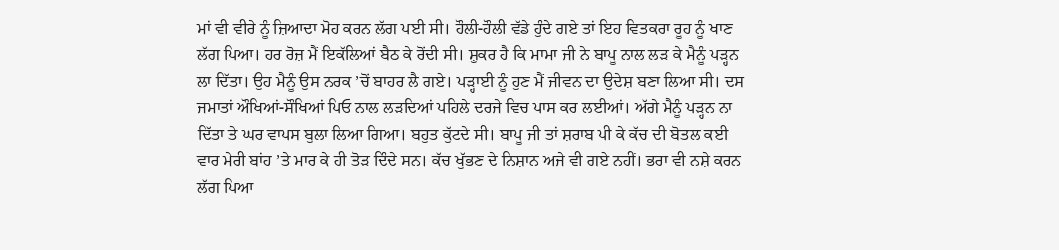ਮਾਂ ਵੀ ਵੀਰੇ ਨੂੰ ਜ਼ਿਆਦਾ ਮੋਹ ਕਰਨ ਲੱਗ ਪਈ ਸੀ। ਹੌਲੀ-ਹੌਲੀ ਵੱਡੇ ਹੁੰਦੇ ਗਏ ਤਾਂ ਇਹ ਵਿਤਕਰਾ ਰੂਹ ਨੂੰ ਖਾਣ ਲੱਗ ਪਿਆ। ਹਰ ਰੋਜ਼ ਮੈਂ ਇਕੱਲਿਆਂ ਬੈਠ ਕੇ ਰੋਂਦੀ ਸੀ। ਸ਼ੁਕਰ ਹੈ ਕਿ ਮਾਮਾ ਜੀ ਨੇ ਬਾਪੂ ਨਾਲ ਲੜ ਕੇ ਮੈਨੂੰ ਪੜ੍ਹਨ ਲਾ ਦਿੱਤਾ। ਉਹ ਮੈਨੂੰ ਉਸ ਨਰਕ ’ਚੋਂ ਬਾਹਰ ਲੈ ਗਏ। ਪੜ੍ਹਾਈ ਨੂੰ ਹੁਣ ਮੈਂ ਜੀਵਨ ਦਾ ਉਦੇਸ਼ ਬਣਾ ਲਿਆ ਸੀ। ਦਸ ਜਮਾਤਾਂ ਔਖਿਆਂ-ਸੌਖਿਆਂ ਪਿਓ ਨਾਲ ਲੜਦਿਆਂ ਪਹਿਲੇ ਦਰਜੇ ਵਿਚ ਪਾਸ ਕਰ ਲਈਆਂ। ਅੱਗੇ ਮੈਨੂੰ ਪੜ੍ਹਨ ਨਾ ਦਿੱਤਾ ਤੇ ਘਰ ਵਾਪਸ ਬੁਲਾ ਲਿਆ ਗਿਆ। ਬਹੁਤ ਕੁੱਟਦੇ ਸੀ। ਬਾਪੂ ਜੀ ਤਾਂ ਸ਼ਰਾਬ ਪੀ ਕੇ ਕੱਚ ਦੀ ਬੋਤਲ ਕਈ ਵਾਰ ਮੇਰੀ ਬਾਂਹ ’ਤੇ ਮਾਰ ਕੇ ਹੀ ਤੋੜ ਦਿੰਦੇ ਸਨ। ਕੱਚ ਖੁੱਭਣ ਦੇ ਨਿਸ਼ਾਨ ਅਜੇ ਵੀ ਗਏ ਨਹੀਂ। ਭਰਾ ਵੀ ਨਸ਼ੇ ਕਰਨ ਲੱਗ ਪਿਆ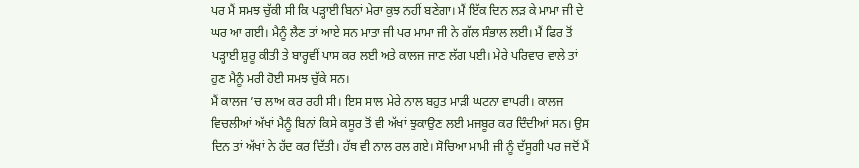ਪਰ ਮੈਂ ਸਮਝ ਚੁੱਕੀ ਸੀ ਕਿ ਪੜ੍ਹਾਈ ਬਿਨਾਂ ਮੇਰਾ ਕੁਝ ਨਹੀਂ ਬਣੇਗਾ। ਮੈਂ ਇੱਕ ਦਿਨ ਲੜ ਕੇ ਮਾਮਾ ਜੀ ਦੇ ਘਰ ਆ ਗਈ। ਮੈਨੂੰ ਲੈਣ ਤਾਂ ਆਏ ਸਨ ਮਾਤਾ ਜੀ ਪਰ ਮਾਮਾ ਜੀ ਨੇ ਗੱਲ ਸੰਭਾਲ ਲਈ। ਮੈਂ ਫਿਰ ਤੋਂ ਪੜ੍ਹਾਈ ਸ਼ੁਰੂ ਕੀਤੀ ਤੇ ਬਾਰ੍ਹਵੀਂ ਪਾਸ ਕਰ ਲਈ ਅਤੇ ਕਾਲਜ ਜਾਣ ਲੱਗ ਪਈ। ਮੇਰੇ ਪਰਿਵਾਰ ਵਾਲੇ ਤਾਂ ਹੁਣ ਮੈਨੂੰ ਮਰੀ ਹੋਈ ਸਮਝ ਚੁੱਕੇ ਸਨ।
ਮੈਂ ਕਾਲਜ ’ਚ ਲਾਅ ਕਰ ਰਹੀ ਸੀ। ਇਸ ਸਾਲ ਮੇਰੇ ਨਾਲ ਬਹੁਤ ਮਾੜੀ ਘਟਨਾ ਵਾਪਰੀ। ਕਾਲਜ ਵਿਚਲੀਆਂ ਅੱਖਾਂ ਮੈਨੂੰ ਬਿਨਾਂ ਕਿਸੇ ਕਸੂਰ ਤੋਂ ਵੀ ਅੱਖਾਂ ਝੁਕਾਉਣ ਲਈ ਮਜਬੂਰ ਕਰ ਦਿੰਦੀਆਂ ਸਨ। ਉਸ ਦਿਨ ਤਾਂ ਅੱਖਾਂ ਨੇ ਹੱਦ ਕਰ ਦਿੱਤੀ। ਹੱਥ ਵੀ ਨਾਲ ਰਲ ਗਏ। ਸੋਚਿਆ ਮਾਮੀ ਜੀ ਨੂੰ ਦੱਸੂਗੀ ਪਰ ਜਦੋਂ ਮੈਂ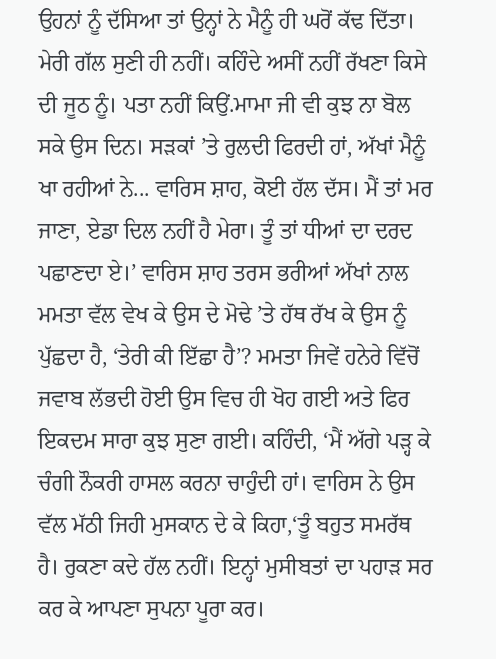ਉਹਨਾਂ ਨੂੰ ਦੱਸਿਆ ਤਾਂ ਉਨ੍ਹਾਂ ਨੇ ਮੈਨੂੰ ਹੀ ਘਰੋਂ ਕੱਢ ਦਿੱਤਾ। ਮੇਰੀ ਗੱਲ ਸੁਣੀ ਹੀ ਨਹੀਂ। ਕਹਿੰਦੇ ਅਸੀਂ ਨਹੀਂ ਰੱਖਣਾ ਕਿਸੇ ਦੀ ਜੂਠ ਨੂੰ। ਪਤਾ ਨਹੀਂ ਕਿਉਂ.ਮਾਮਾ ਜੀ ਵੀ ਕੁਝ ਨਾ ਬੋਲ ਸਕੇ ਉਸ ਦਿਨ। ਸੜਕਾਂ ’ਤੇ ਰੁਲਦੀ ਫਿਰਦੀ ਹਾਂ, ਅੱਖਾਂ ਮੈਨੂੰ ਖਾ ਰਹੀਆਂ ਨੇ... ਵਾਰਿਸ ਸ਼ਾਹ, ਕੋਈ ਹੱਲ ਦੱਸ। ਮੈਂ ਤਾਂ ਮਰ ਜਾਣਾ, ਏਡਾ ਦਿਲ ਨਹੀਂ ਹੈ ਮੇਰਾ। ਤੂੰ ਤਾਂ ਧੀਆਂ ਦਾ ਦਰਦ ਪਛਾਣਦਾ ਏ।’ ਵਾਰਿਸ ਸ਼ਾਹ ਤਰਸ ਭਰੀਆਂ ਅੱਖਾਂ ਨਾਲ ਮਮਤਾ ਵੱਲ ਵੇਖ ਕੇ ਉਸ ਦੇ ਮੋਢੇ ’ਤੇ ਹੱਥ ਰੱਖ ਕੇ ਉਸ ਨੂੰ ਪੁੱਛਦਾ ਹੈ, ‘ਤੇਰੀ ਕੀ ਇੱਛਾ ਹੈ’? ਮਮਤਾ ਜਿਵੇਂ ਹਨੇਰੇ ਵਿੱਚੋਂ ਜਵਾਬ ਲੱਭਦੀ ਹੋਈ ਉਸ ਵਿਚ ਹੀ ਖੋਹ ਗਈ ਅਤੇ ਫਿਰ ਇਕਦਮ ਸਾਰਾ ਕੁਝ ਸੁਣਾ ਗਈ। ਕਹਿੰਦੀ, ‘ਮੈਂ ਅੱਗੇ ਪੜ੍ਹ ਕੇ ਚੰਗੀ ਨੌਕਰੀ ਹਾਸਲ ਕਰਨਾ ਚਾਹੁੰਦੀ ਹਾਂ। ਵਾਰਿਸ ਨੇ ਉਸ ਵੱਲ ਮੱਠੀ ਜਿਹੀ ਮੁਸਕਾਨ ਦੇ ਕੇ ਕਿਹਾ,‘ਤੂੰ ਬਹੁਤ ਸਮਰੱਥ ਹੈ। ਰੁਕਣਾ ਕਦੇ ਹੱਲ ਨਹੀਂ। ਇਨ੍ਹਾਂ ਮੁਸੀਬਤਾਂ ਦਾ ਪਹਾੜ ਸਰ ਕਰ ਕੇ ਆਪਣਾ ਸੁਪਨਾ ਪੂਰਾ ਕਰ।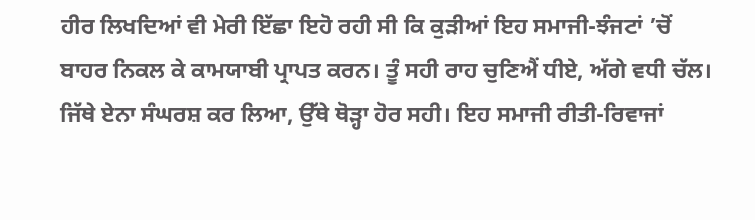ਹੀਰ ਲਿਖਦਿਆਂ ਵੀ ਮੇਰੀ ਇੱਛਾ ਇਹੋ ਰਹੀ ਸੀ ਕਿ ਕੁੜੀਆਂ ਇਹ ਸਮਾਜੀ-ਝੰਜਟਾਂ ’ਚੋਂ ਬਾਹਰ ਨਿਕਲ ਕੇ ਕਾਮਯਾਬੀ ਪ੍ਰਾਪਤ ਕਰਨ। ਤੂੰ ਸਹੀ ਰਾਹ ਚੁਣਿਐਂ ਧੀਏ, ਅੱਗੇ ਵਧੀ ਚੱਲ। ਜਿੱਥੇ ਏਨਾ ਸੰਘਰਸ਼ ਕਰ ਲਿਆ, ਉੱਥੇ ਥੋੜ੍ਹਾ ਹੋਰ ਸਹੀ। ਇਹ ਸਮਾਜੀ ਰੀਤੀ-ਰਿਵਾਜਾਂ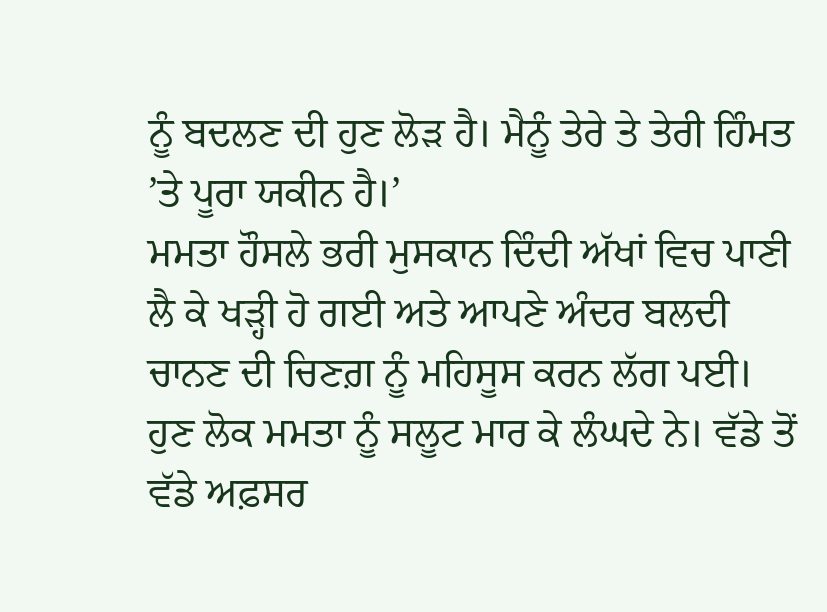ਨੂੰ ਬਦਲਣ ਦੀ ਹੁਣ ਲੋੜ ਹੈ। ਮੈਨੂੰ ਤੇਰੇ ਤੇ ਤੇਰੀ ਹਿੰਮਤ ’ਤੇ ਪੂਰਾ ਯਕੀਨ ਹੈ।’
ਮਮਤਾ ਹੌਸਲੇ ਭਰੀ ਮੁਸਕਾਨ ਦਿੰਦੀ ਅੱਖਾਂ ਵਿਚ ਪਾਣੀ ਲੈ ਕੇ ਖੜ੍ਹੀ ਹੋ ਗਈ ਅਤੇ ਆਪਣੇ ਅੰਦਰ ਬਲਦੀ ਚਾਨਣ ਦੀ ਚਿਣਗ਼ ਨੂੰ ਮਹਿਸੂਸ ਕਰਨ ਲੱਗ ਪਈ। ਹੁਣ ਲੋਕ ਮਮਤਾ ਨੂੰ ਸਲੂਟ ਮਾਰ ਕੇ ਲੰਘਦੇ ਨੇ। ਵੱਡੇ ਤੋਂ ਵੱਡੇ ਅਫ਼ਸਰ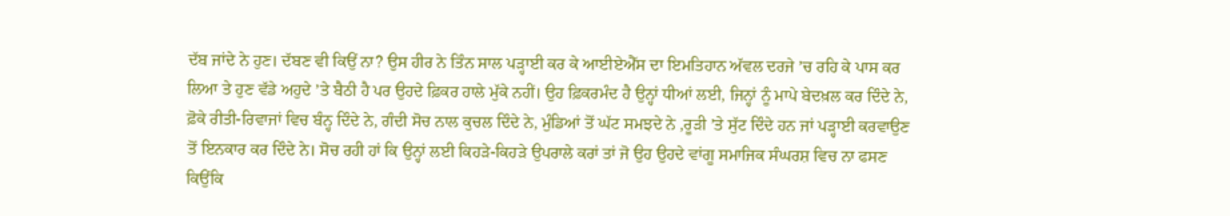ਦੱਬ ਜਾਂਦੇ ਨੇ ਹੁਣ। ਦੱਬਣ ਵੀ ਕਿਉਂ ਨਾ? ਉਸ ਹੀਰ ਨੇ ਤਿੰਨ ਸਾਲ ਪੜ੍ਹਾਈ ਕਰ ਕੇ ਆਈਏਐੱਸ ਦਾ ਇਮਤਿਹਾਨ ਅੱਵਲ ਦਰਜੇ ’ਚ ਰਹਿ ਕੇ ਪਾਸ ਕਰ ਲਿਆ ਤੇ ਹੁਣ ਵੱਡੇ ਅਹੁਦੇ ’ਤੇ ਬੈਠੀ ਹੈ ਪਰ ਉਹਦੇ ਫ਼ਿਕਰ ਹਾਲੇ ਮੁੱਕੇ ਨਹੀਂ। ਉਹ ਫ਼ਿਕਰਮੰਦ ਹੈ ਉਨ੍ਹਾਂ ਧੀਆਂ ਲਈ, ਜਿਨ੍ਹਾਂ ਨੂੰ ਮਾਪੇ ਬੇਦਖ਼ਲ ਕਰ ਦਿੰਦੇ ਨੇ, ਫ਼ੋਕੇ ਰੀਤੀ-ਰਿਵਾਜਾਂ ਵਿਚ ਬੰਨ੍ਹ ਦਿੰਦੇ ਨੇ, ਗੰਦੀ ਸੋਚ ਨਾਲ ਕੁਚਲ ਦਿੰਦੇ ਨੇ, ਮੁੰਡਿਆਂ ਤੋਂ ਘੱਟ ਸਮਝਦੇ ਨੇ ,ਰੂੜੀ ’ਤੇ ਸੁੱਟ ਦਿੰਦੇ ਹਨ ਜਾਂ ਪੜ੍ਹਾਈ ਕਰਵਾਉਣ ਤੋਂ ਇਨਕਾਰ ਕਰ ਦਿੰਦੇ ਨੇ। ਸੋਚ ਰਹੀ ਹਾਂ ਕਿ ਉਨ੍ਹਾਂ ਲਈ ਕਿਹੜੇ-ਕਿਹੜੇ ਉਪਰਾਲੇ ਕਰਾਂ ਤਾਂ ਜੋ ਉਹ ਉਹਦੇ ਵਾਂਗੂ ਸਮਾਜਿਕ ਸੰਘਰਸ਼ ਵਿਚ ਨਾ ਫਸਣ ਕਿਉਂਕਿ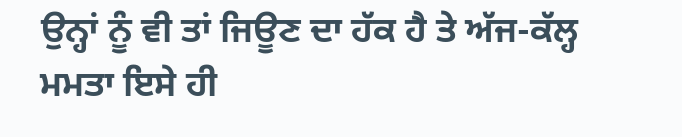ਉਨ੍ਹਾਂ ਨੂੰ ਵੀ ਤਾਂ ਜਿਊਣ ਦਾ ਹੱਕ ਹੈ ਤੇ ਅੱਜ-ਕੱਲ੍ਹ ਮਮਤਾ ਇਸੇ ਹੀ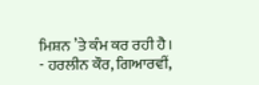ਮਿਸ਼ਨ ’ਤੇ ਕੰਮ ਕਰ ਰਹੀ ਹੈ।
- ਹਰਲੀਨ ਕੌਰ, ਗਿਆਰਵੀਂ,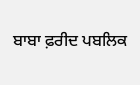ਬਾਬਾ ਫ਼ਰੀਦ ਪਬਲਿਕ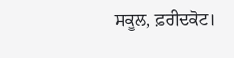ਸਕੂਲ, ਫ਼ਰੀਦਕੋਟ।